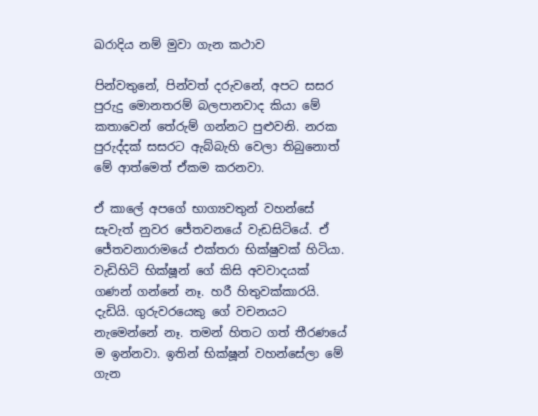ඛරාදිය නම් මුවා ගැන කථාව

පින්වතුනේ, පින්වත් දරුවනේ, අපට සසර පුරුදු මොනතරම් බලපානවාද කියා මේ කතාවෙන් තේරුම් ගන්නට පුළුවනි. නරක පුරුද්දක් සසරට ඇබ්බැහි වෙලා තිබුනොත් මේ ආත්මෙත් ඒකම කරනවා.

ඒ කාලේ අපගේ භාග්‍යවතුන් වහන්සේ සැවැත් නුවර ජේතවනයේ වැඩසිටියේ. ඒ ජේතවනාරාමයේ එක්තරා භික්ෂුවක් හිටියා. වැඩිහිටි භික්ෂූන් ගේ කිසි අවවාදයක් ගණන් ගන්නේ නෑ. හරී හිතුවක්කාරයි. දැඩියි. ගුරුවරයෙකු ගේ වචනයට නැමෙන්නේ නෑ. තමන් හිතට ගත් තීරණයේ ම ඉන්නවා. ඉතින් භික්ෂූන් වහන්සේලා මේ ගැන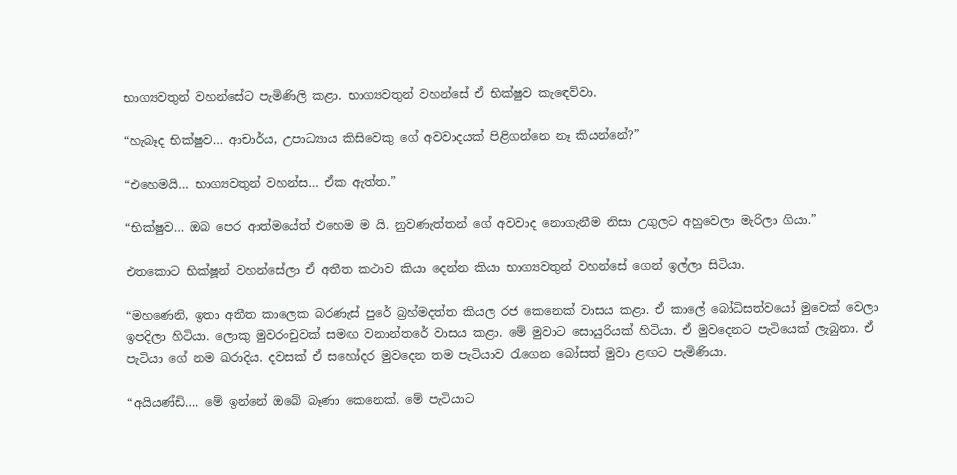භාග්‍යවතුන් වහන්සේට පැමිණිලි කළා. භාග්‍යවතුන් වහන්සේ ඒ භික්ෂුව කැඳෙව්වා.

“හැබෑද භික්ෂුව… ආචාර්ය, උපාධ්‍යාය කිසිවෙකු ගේ අවවාදයක් පිළිගන්නෙ නෑ කියන්නේ?”

“එහෙමයි… භාග්‍යවතුන් වහන්ස… ඒක ඇත්ත.”

“භික්ෂුව… ඔබ පෙර ආත්මයේත් එහෙම ම යි. නුවණැත්තන් ගේ අවවාද නොගැනීම නිසා උගුලට අහුවෙලා මැරිලා ගියා.”

එතකොට භික්ෂූන් වහන්සේලා ඒ අතීත කථාව කියා දෙන්න කියා භාග්‍යවතුන් වහන්සේ ගෙන් ඉල්ලා සිටියා.

“මහණෙනි, ඉතා අතීත කාලෙක බරණැස් පුරේ බ්‍රහ්මදත්ත කියල රජ කෙනෙක් වාසය කළා. ඒ කාලේ බෝධිසත්වයෝ මුවෙක් වෙලා ඉපදිලා හිටියා. ලොකු මුවරංචුවක් සමඟ වනාන්තරේ වාසය කළා. මේ මුවාට සොයුරියක් හිටියා. ඒ මුවදෙනට පැටියෙක් ලැබුනා. ඒ පැටියා ගේ නම ඛරාදිය. දවසක් ඒ සහෝදර මුවදෙන තම පැටියාව රැගෙන බෝසත් මුවා ළඟට පැමිණියා.

“අයියණ්ඩි…. මේ ඉන්නේ ඔබේ බෑණා කෙනෙක්. මේ පැටියාට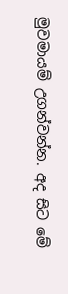මුවමායම් උගන්වන්න. අද සිට මේ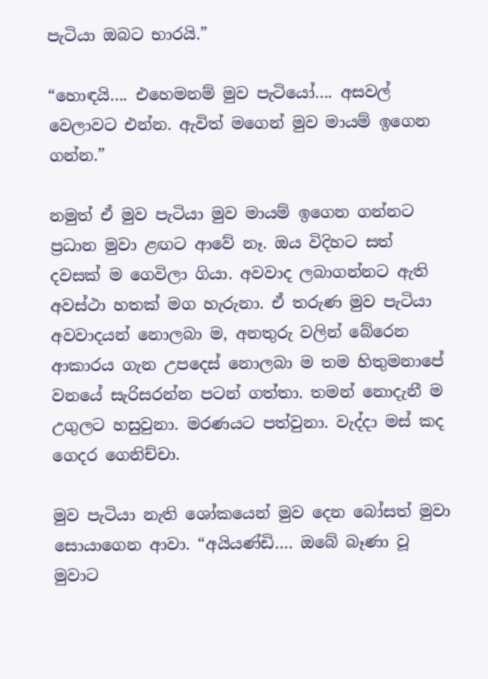පැටියා ඔබට භාරයි.”

“හොඳයි…. එහෙමනම් මුව පැටියෝ…. අසවල් වෙලාවට එන්න. ඇවිත් මගෙන් මුව මායම් ඉගෙන ගන්න.”

නමුත් ඒ මුව පැටියා මුව මායම් ඉගෙන ගන්නට ප්‍රධාන මුවා ළඟට ආවේ නෑ. ඔය විදිහට සත් දවසක් ම ගෙවිලා ගියා. අවවාද ලබාගන්නට ඇති අවස්ථා හතක් මග හැරුනා. ඒ තරුණ මුව පැටියා අවවාදයන් නොලබා ම, අනතුරු වලින් බේරෙන ආකාරය ගැන උපදෙස් නොලබා ම තම හිතුමනාපේ වනයේ සැරිසරන්න පටන් ගත්තා. තමන් නොදැනී ම උගුලට හසුවුනා. මරණයට පත්වුනා. වැද්දා මස් කද ගෙදර ගෙනිච්චා.

මුව පැටියා නැති ශෝකයෙන් මුව දෙන බෝසත් මුවා සොයාගෙන ආවා. “අයියණ්ඩි…. ඔබේ බෑණා වූ මුවාට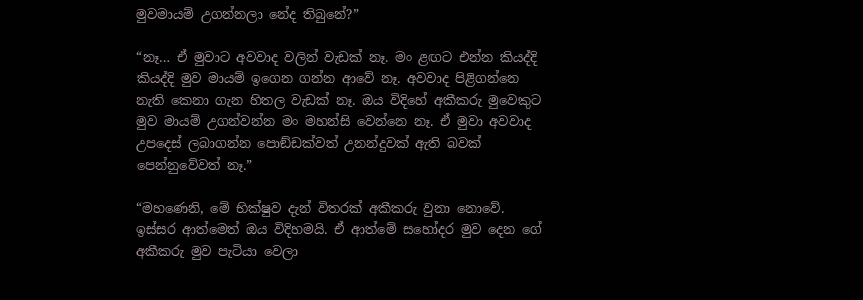මුවමායම් උගන්නලා නේද තිබුනේ?”

“නෑ… ඒ මුවාට අවවාද වලින් වැඩක් නෑ. මං ළඟට එන්න කියද්දි කියද්දි මුව මායම් ඉගෙන ගන්න ආවේ නෑ. අවවාද පිළිගන්නෙ නැති කෙනා ගැන හිතල වැඩක් නෑ. ඔය විදිහේ අකීකරු මුවෙකුට මුව මායම් උගන්වන්න මං මහන්සි වෙන්නෙ නෑ. ඒ මුවා අවවාද උපදෙස් ලබාගන්න පොඞ්ඩක්වත් උනන්දුවක් ඇති බවක් පෙන්නුවේවත් නෑ.”

“මහණෙනි, මේ භික්ෂුව දැන් විතරක් අකීකරු වුනා නොවේ. ඉස්සර ආත්මෙත් ඔය විදිහමයි. ඒ ආත්මේ සහෝදර මුව දෙන ගේ අකීකරු මුව පැටියා වෙලා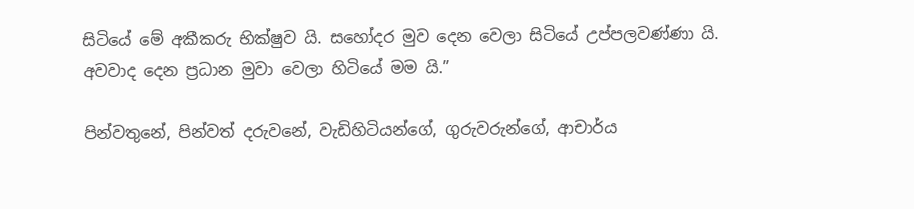සිටියේ මේ අකීකරු භික්ෂුව යි. සහෝදර මුව දෙන වෙලා සිටියේ උප්පලවණ්ණා යි. අවවාද දෙන ප්‍රධාන මුවා වෙලා හිටියේ මම යි.”

පින්වතුනේ, පින්වත් දරුවනේ, වැඩිහිටියන්ගේ, ගුරුවරුන්ගේ, ආචාර්ය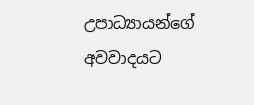උපාධ්‍යායන්ගේ අවවාදයට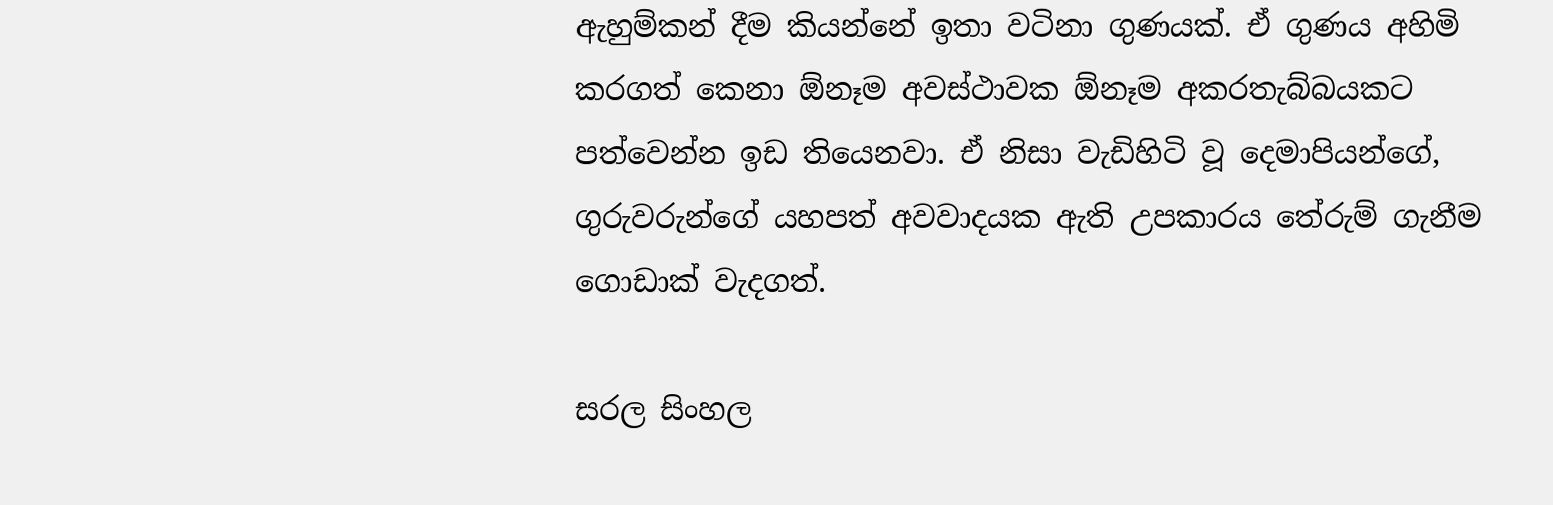ඇහුම්කන් දීම කියන්නේ ඉතා වටිනා ගුණයක්. ඒ ගුණය අහිමි කරගත් කෙනා ඕනෑම අවස්ථාවක ඕනෑම අකරතැබ්බයකට පත්වෙන්න ඉඩ තියෙනවා. ඒ නිසා වැඩිහිටි වූ දෙමාපියන්ගේ, ගුරුවරුන්ගේ යහපත් අවවාදයක ඇති උපකාරය තේරුම් ගැනීම ගොඩාක් වැදගත්.

සරල සිංහල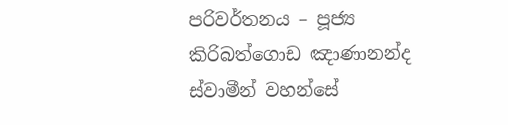පරිවර්තනය – පූජ්‍ය කිරිබත්ගොඩ ඤාණානන්ද ස්වාමීන් වහන්සේ